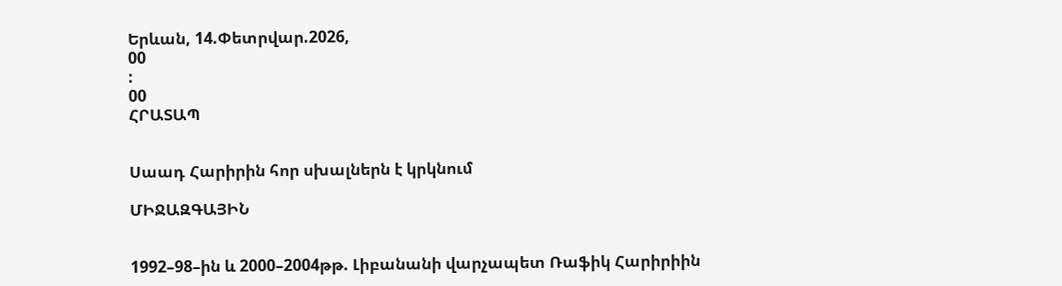Երևան, 14.Փետրվար.2026,
00
:
00
ՀՐԱՏԱՊ


Սաադ Հարիրին հոր սխալներն է կրկնում

ՄԻՋԱԶԳԱՅԻՆ


1992–98–ին և 2000–2004թթ. Լիբանանի վարչապետ Ռաֆիկ Հարիրիին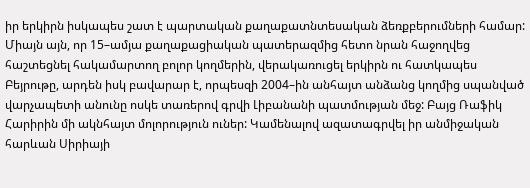իր երկիրն իսկապես շատ է պարտական քաղաքատնտեսական ձեռքբերումների համար: Միայն այն, որ 15–ամյա քաղաքացիական պատերազմից հետո նրան հաջողվեց հաշտեցնել հակամարտող բոլոր կողմերին, վերակառուցել երկիրն ու հատկապես Բեյրութը, արդեն իսկ բավարար է, որպեսզի 2004–ին անհայտ անձանց կողմից սպանված վարչապետի անունը ոսկե տառերով գրվի Լիբանանի պատմության մեջ: Բայց Ռաֆիկ Հարիրին մի ակնհայտ մոլորություն ուներ: Կամենալով ազատագրվել իր անմիջական հարևան Սիրիայի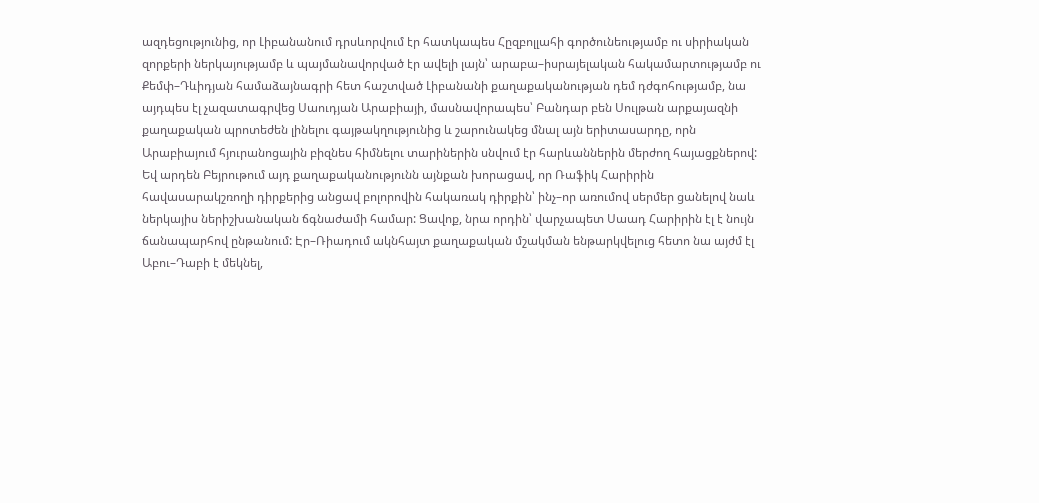ազդեցությունից, որ Լիբանանում դրսևորվում էր հատկապես Հըզբոլլահի գործունեությամբ ու սիրիական զորքերի ներկայությամբ և պայմանավորված էր ավելի լայն՝ արաբա–իսրայելական հակամարտությամբ ու Քեմփ–Դևիդյան համաձայնագրի հետ հաշտված Լիբանանի քաղաքականության դեմ դժգոհությամբ, նա այդպես էլ չազատագրվեց Սաուդյան Արաբիայի, մասնավորապես՝ Բանդար բեն Սուլթան արքայազնի քաղաքական պրոտեժեն լինելու գայթակղությունից և շարունակեց մնալ այն երիտասարդը, որն Արաբիայում հյուրանոցային բիզնես հիմնելու տարիներին սնվում էր հարևաններին մերժող հայացքներով: Եվ արդեն Բեյրութում այդ քաղաքականությունն այնքան խորացավ, որ Ռաֆիկ Հարիրին հավասարակշռողի դիրքերից անցավ բոլորովին հակառակ դիրքին՝ ինչ–որ առումով սերմեր ցանելով նաև ներկայիս ներիշխանական ճգնաժամի համար: Ցավոք, նրա որդին՝ վարչապետ Սաադ Հարիրին էլ է նույն ճանապարհով ընթանում: Էր–Ռիադում ակնհայտ քաղաքական մշակման ենթարկվելուց հետո նա այժմ էլ Աբու–Դաբի է մեկնել,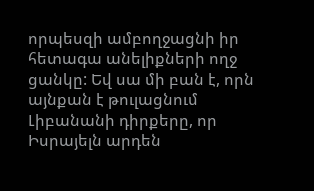որպեսզի ամբողջացնի իր հետագա անելիքների ողջ ցանկը: Եվ սա մի բան է, որն այնքան է թուլացնում Լիբանանի դիրքերը, որ Իսրայելն արդեն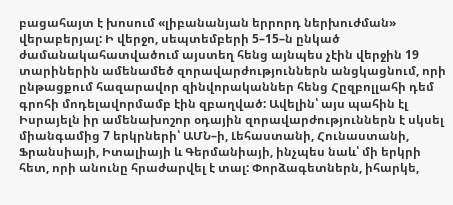բացահայտ է խոսում «լիբանանյան երրորդ ներխուժման» վերաբերյալ: Ի վերջո, սեպտեմբերի 5–15–ն ընկած ժամանակահատվածում այստեղ հենց այնպես չէին վերջին 19 տարիներին ամենամեծ զորավարժություններն անցկացնում, որի ընթացքում հազարավոր զինվորականներ հենց Հըզբոլլահի դեմ գրոհի մոդելավորմամբ էին զբաղված: Ավելին՝ այս պահին էլ Իսրայելն իր ամենախոշոր օդային զորավարժություններն է սկսել միանգամից 7 երկրների՝ ԱՄՆ–ի, Լեհաստանի, Հունաստանի, Ֆրանսիայի, Իտալիայի և Գերմանիայի, ինչպես նաև՝ մի երկրի հետ, որի անունը հրաժարվել է տալ: Փորձագետներն, իհարկե,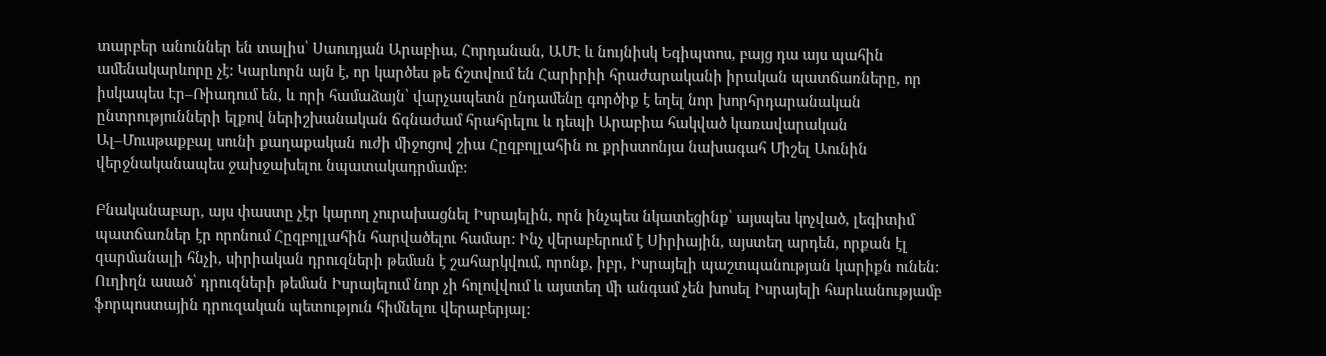տարբեր անուններ են տալիս՝ Սաուդյան Արաբիա, Հորդանան, ԱՄԷ և նույնիսկ Եգիպտոս, բայց դա այս պահին ամենակարևորը չէ: Կարևորն այն է, որ կարծես թե ճշտվում են Հարիրիի հրաժարականի իրական պատճառները, որ իսկապես Էր–Ռիադում են, և որի համաձայն՝ վարչապետն ընդամենը գործիք է եղել նոր խորհրդարանական ընտրությունների ելքով ներիշխանական ճգնաժամ հրահրելու և դեպի Արաբիա հակված կառավարական Ալ–Մուսթաքբալ սունի քաղաքական ուժի միջոցով շիա Հըզբոլլահին ու քրիստոնյա նախագահ Միշել Աունին վերջնականապես ջախջախելու նպատակադրմամբ:

Բնականաբար, այս փաստը չէր կարող չուրախացնել Իսրայելին, որն ինչպես նկատեցինք՝ այսպես կոչված, լեգիտիմ պատճառներ էր որոնում Հըզբոլլահին հարվածելու համար: Ինչ վերաբերում է Սիրիային, այստեղ արդեն, որքան էլ զարմանալի հնչի, սիրիական դրուզների թեման է շահարկվում, որոնք, իբր, Իսրայելի պաշտպանության կարիքն ունեն:
Ուղիղն ասած՝ դրուզների թեման Իսրայելում նոր չի հոլովվում և այստեղ մի անգամ չեն խոսել Իսրայելի հարևանությամբ ֆորպոստային դրուզական պետություն հիմնելու վերաբերյալ: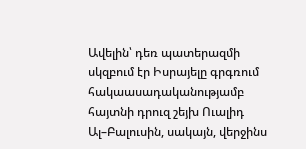Ավելին՝ դեռ պատերազմի սկզբում էր Իսրայելը գրգռում հակաասադականությամբ հայտնի դրուզ շեյխ Ուալիդ Ալ–Բալուսին, սակայն, վերջինս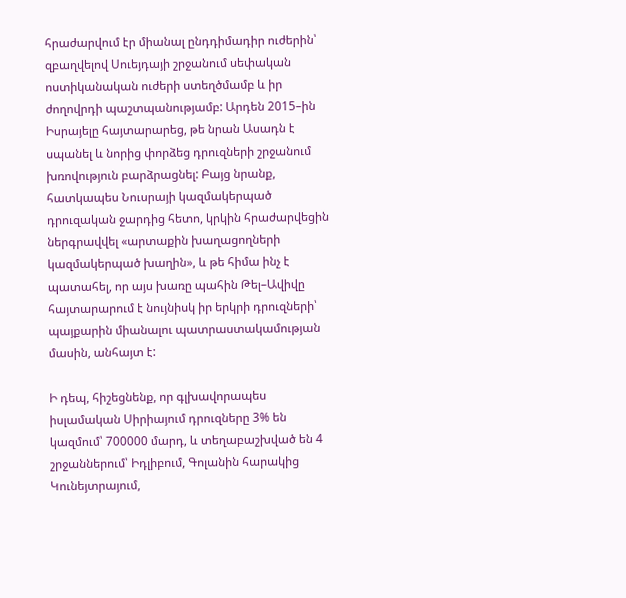հրաժարվում էր միանալ ընդդիմադիր ուժերին՝ զբաղվելով Սուեյդայի շրջանում սեփական ոստիկանական ուժերի ստեղծմամբ և իր ժողովրդի պաշտպանությամբ: Արդեն 2015–ին Իսրայելը հայտարարեց, թե նրան Ասադն է սպանել և նորից փորձեց դրուզների շրջանում խռովություն բարձրացնել: Բայց նրանք, հատկապես Նուսրայի կազմակերպած դրուզական ջարդից հետո, կրկին հրաժարվեցին ներգրավվել «արտաքին խաղացողների կազմակերպած խաղին», և թե հիմա ինչ է պատահել, որ այս խառը պահին Թել–Ավիվը հայտարարում է նույնիսկ իր երկրի դրուզների՝ պայքարին միանալու պատրաստակամության մասին, անհայտ է:

Ի դեպ, հիշեցնենք, որ գլխավորապես իսլամական Սիրիայում դրուզները 3% են կազմում՝ 700000 մարդ, և տեղաբաշխված են 4 շրջաններում՝ Իդլիբում, Գոլանին հարակից Կունեյտրայում,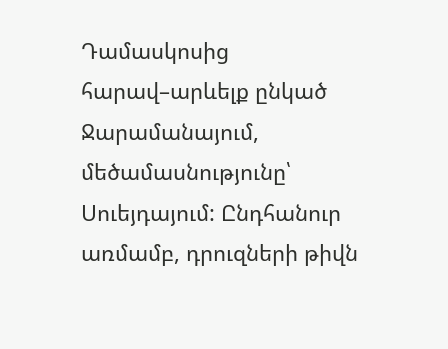Դամասկոսից հարավ–արևելք ընկած Ջարամանայում, մեծամասնությունը՝ Սուեյդայում: Ընդհանուր առմամբ, դրուզների թիվն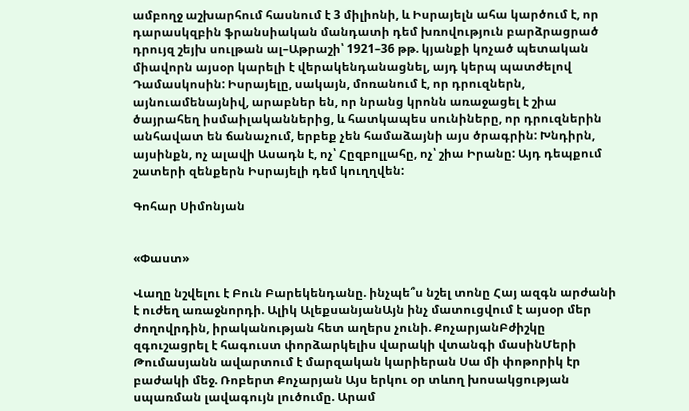ամբողջ աշխարհում հասնում է 3 միլիոնի, և Իսրայելն ահա կարծում է, որ դարասկզբին ֆրանսիական մանդատի դեմ խռովություն բարձրացրած դրույզ շեյխ սուլթան ալ–Աթրաշի՝ 1921–36 թթ. կյանքի կոչած պետական միավորն այսօր կարելի է վերակենդանացնել, այդ կերպ պատժելով Դամասկոսին: Իսրայելը, սակայն, մոռանում է, որ դրուզներն, այնուամենայնիվ, արաբներ են, որ նրանց կրոնն առաջացել է շիա ծայրահեղ իսմաիլականներից, և հատկապես սունիները, որ դրուզներին անհավատ են ճանաչում, երբեք չեն համաձայնի այս ծրագրին: Խնդիրն, այսինքն, ոչ ալավի Ասադն է, ոչ՝ Հըզբոլլահը, ոչ՝ շիա Իրանը: Այդ դեպքում շատերի զենքերն Իսրայելի դեմ կուղղվեն:

Գոհար Սիմոնյան


«Փաստ»

Վաղը նշվելու է Բուն Բարեկենդանը. ինչպե՞ս նշել տոնը Հայ ազգն արժանի է ուժեղ առաջնորդի. Ալիկ ԱլեքսանյանԱյն ինչ մատուցվում է այսօր մեր ժողովրդին, իրականության հետ աղերս չունի. ՔոչարյանԲժիշկը զգուշացրել է հագուստ փորձարկելիս վարակի վտանգի մասինՄերի Թումասյանն ավարտում է մարզական կարիերան Սա մի փոթորիկ էր բաժակի մեջ. Ռոբերտ Քոչարյան Այս երկու օր տևող խոսակցության սպառման լավագույն լուծումը. Արամ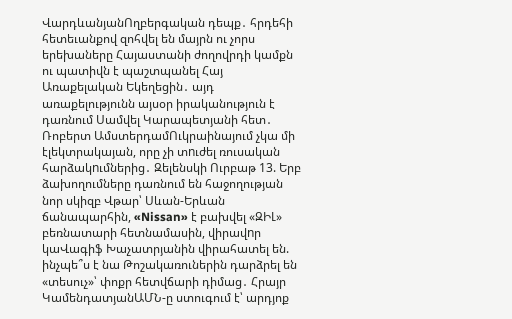ՎարդևանյանՈղբերգական դեպք․ հրդեհի հետեւանքով զոհվել են մայրն ու չորս երեխաները Հայաստանի ժողովրդի կամքն ու պատիվն է պաշտպանել Հայ Առաքելական Եկեղեցին․ այդ առաքելությունն այսօր իրականություն է դառնում Սամվել Կարապետյանի հետ․ Ռոբերտ ԱմստերդամՈւկրաինայում չկա մի էլեկտրակայան, որը չի տnւժել ռուսական հարձակnւմներից․ Զելենսկի Ուրբաթ 13. Երբ ձախողումները դառնում են հաջողության նոր սկիզբ Վթար՝ Սևան-Երևան ճանապարհին, «Nissan» է բախվել «ԶԻԼ» բեռնատարի հետնամասին, վիրավnր կաՎագիֆ Խաչատրյանին վիրահատել են. ինչպե՞ս է նա Թոշակառուներին դարձրել են «տեսուչ»՝ փոքր հետվճարի դիմաց․ Հրայր ԿամենդատյանԱՄՆ-ը ստուգում է՝ արդյոք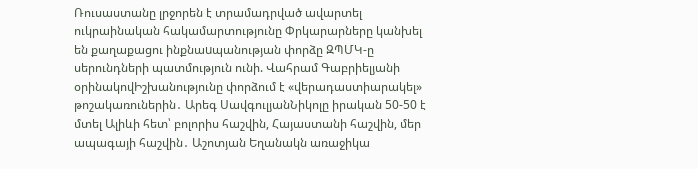Ռուսաստանը լրջորեն է տրամադրված ավարտել ուկրաինական հակամարտությունը Փրկարարները կանխել են քաղաքացու ինքնաuպանության փորձը ԶՊՄԿ-ը սերունդների պատմություն ունի. Վահրամ Գաբրիելյանի օրինակովԻշխանությունը փորձում է «վերադաստիարակել» թոշակառուներին․ Արեգ ՍավգուլյանՆիկոլը իրական 50-50 է մտել Ալիևի հետ՝ բոլորիս հաշվին, Հայաստանի հաշվին, մեր ապագայի հաշվին․ Աշոտյան Եղանակն առաջիկա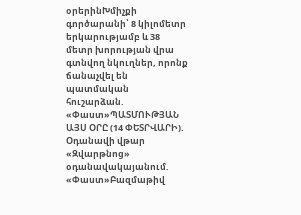օրերինԽմիչքի գործարանի՝ 8 կիլոմետր երկարությամբ և 38 մետր խորության վրա գտնվող նկուղներ, որոնք ճանաչվել են պատմական հուշարձան. «Փաստ»ՊԱՏՄՈՒԹՅԱՆ ԱՅՍ ՕՐԸ (14 ՓԵՏՐՎԱՐԻ). Օդանավի վթար «Զվարթնոց» օդանավակայանում. «Փաստ»Բազմաթիվ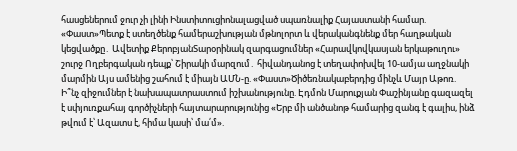հասցեներում ջուր չի լինի Ինստիտուցիոնալացված սպառնալիք Հայաստանի համար. «Փաստ»Պետք է ստեղծենք համերաշխության մթնոլորտ և վերականգնենք մեր հաղթական կեցվածքը․ Ավետիք ՔերոբյանՏարօրինակ զարգացումներ «Հարավկովկասյան երկաթուղու» շուրջ Ողբերգական դեպք՝ Շիրակի մարզում․ հիվանդանոց է տեղափոխվել 10-ամյա աղջնակի մարմին Այս ամենից շահում է միայն ԱՄՆ-ը. «Փաստ»Ծիծեռնակաբերդից մինչև Մայր Աթոռ. Ի՞նչ զիջումներ է նախապատրաստում իշխանությունը. Էդմոն Մարուքյան Փաշինյանը գազազել է սփյուռքահայ գործիչների հայտարարությունից «Երբ մի անծանոթ համարից զանգ է գալիս, ինձ թվում է՝ Ազատս է, հիմա կասի՝ մա՛մ».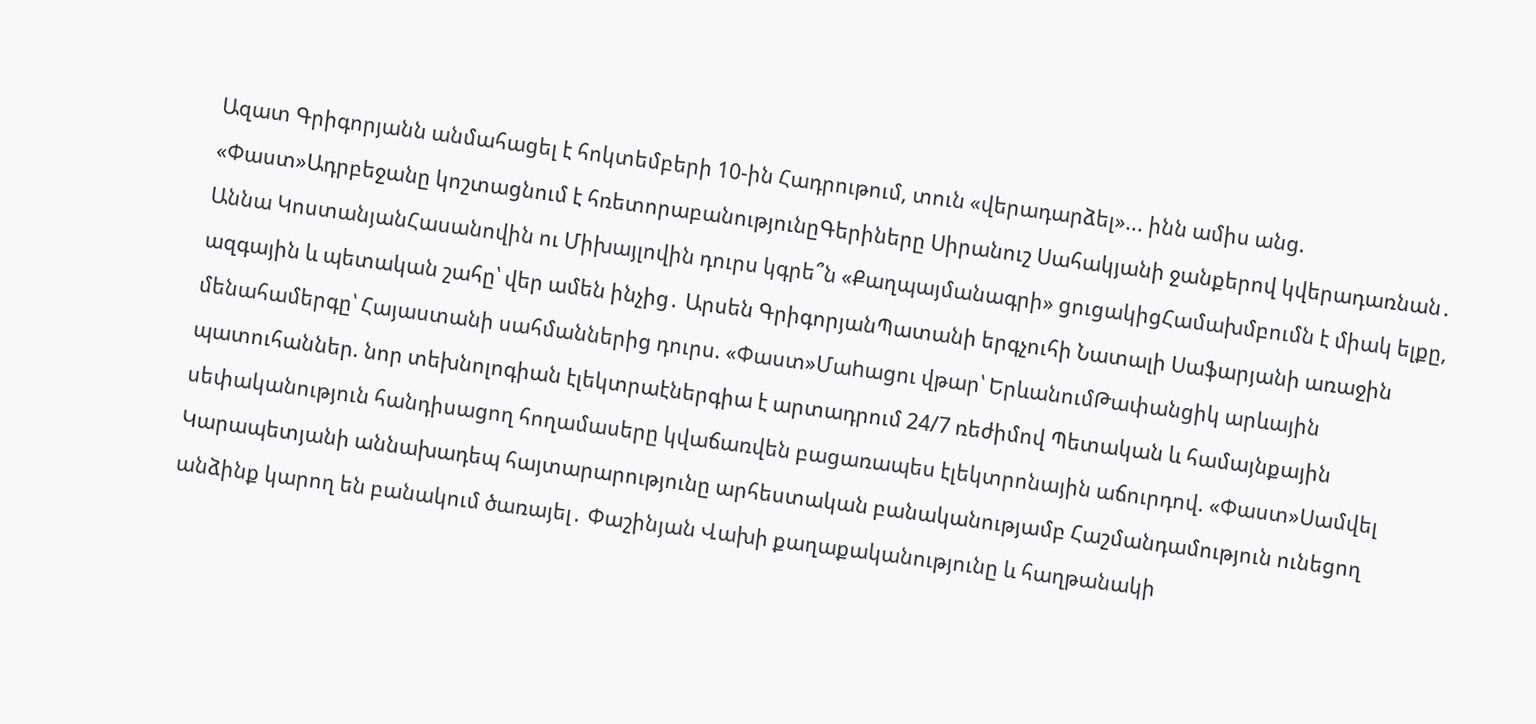Ազատ Գրիգորյանն անմահացել է հոկտեմբերի 10-ին Հադրութում, տուն «վերադարձել»... ինն ամիս անց. «Փաստ»Ադրբեջանը կոշտացնում է հռետորաբանությունըԳերիները Սիրանուշ Սահակյանի ջանքերով կվերադառնան․ Աննա ԿոստանյանՀասանովին ու Միխայլովին դուրս կգրե՞ն «Քաղպայմանագրի» ցուցակիցՀամախմբումն է միակ ելքը, ազգային և պետական շահը՝ վեր ամեն ինչից․ Արսեն ԳրիգորյանՊատանի երգչուհի Նատալի Սաֆարյանի առաջին մենահամերգը՝ Հայաստանի սահմաններից դուրս. «Փաստ»Մաhացու վթար՝ ԵրևանումԹափանցիկ արևային պատուհաններ. նոր տեխնոլոգիան էլեկտրաէներգիա է արտադրում 24/7 ռեժիմով Պետական և համայնքային սեփականություն հանդիսացող հողամասերը կվաճառվեն բացառապես էլեկտրոնային աճուրդով. «Փաստ»Սամվել Կարապետյանի աննախադեպ հայտարարությունը արհեստական բանականությամբ Հաշմանդամություն ունեցող անձինք կարող են բանակում ծառայել․ Փաշինյան Վախի քաղաքականությունը և հաղթանակի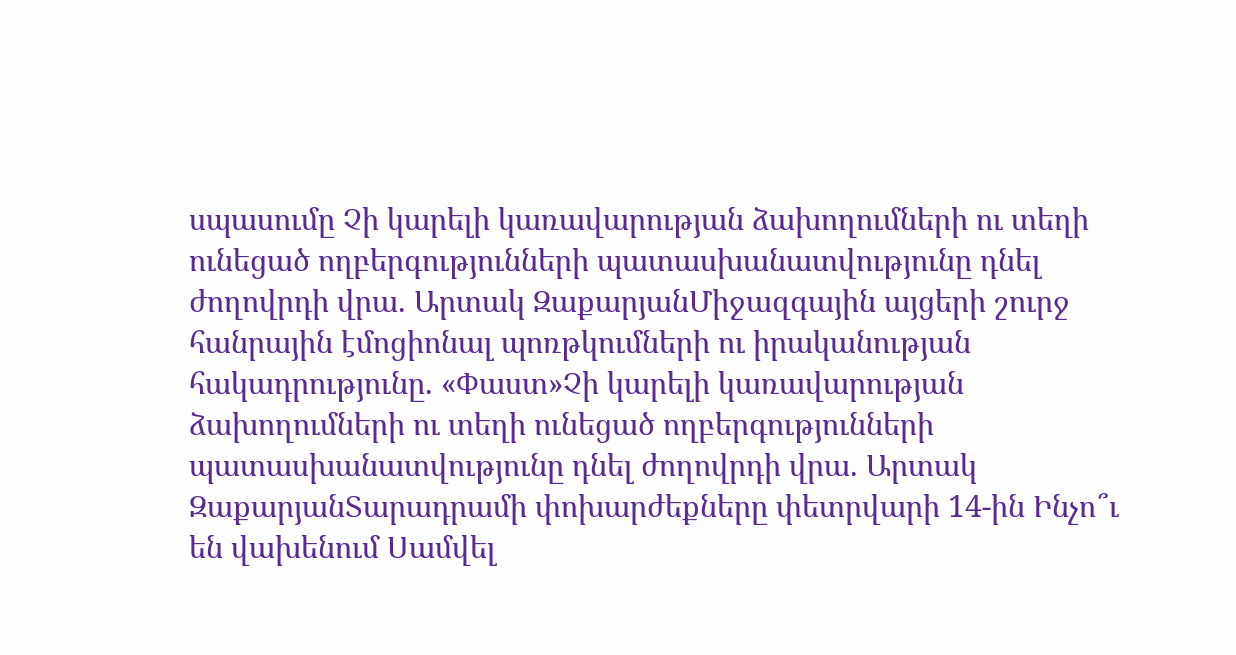սպասումը Չի կարելի կառավարության ձախողումների ու տեղի ունեցած ողբերգությունների պատասխանատվությունը դնել ժողովրդի վրա. Արտակ ԶաքարյանՄիջազգային այցերի շուրջ հանրային էմոցիոնալ պոռթկումների ու իրականության հակադրությունը. «Փաստ»Չի կարելի կառավարության ձախողումների ու տեղի ունեցած ողբերգությունների պատասխանատվությունը դնել ժողովրդի վրա. Արտակ ԶաքարյանՏարադրամի փոխարժեքները փետրվարի 14-ին Ինչո՞ւ են վախենում Սամվել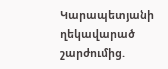Կարապետյանի ղեկավարած շարժումից.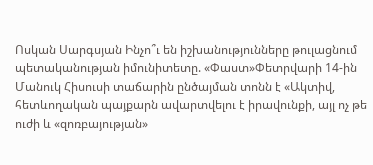Ոսկան Սարգսյան Ինչո՞ւ են իշխանությունները թուլացնում պետականության իմունիտետը. «Փաստ»Փետրվարի 14-ին Մանուկ Հիսուսի տաճարին ընծայման տոնն է «Ակտիվ, հետևողական պայքարն ավարտվելու է իրավունքի, այլ ոչ թե ուժի և «զոռբայության»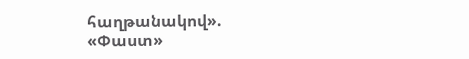հաղթանակով». «Փաստ»